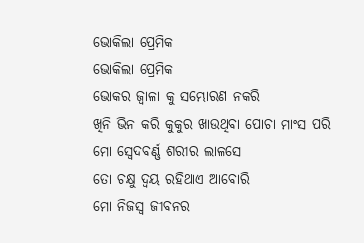ଭୋକିଲା ପ୍ରେମିକ
ଭୋକିଲା ପ୍ରେମିକ
ଭୋକର ଜ୍ୱାଳା କୁ ସମ୍ଭୋରଣ ନକରି
ଖିନି ଭିନ କରି କୁକୁର ଖାଉଥିବା ପୋଚା ମାଂସ ପରି
ମୋ ସ୍ବେଦବର୍ଣ୍ଣ ଶରୀର ଲାଳସେ
ତୋ ଚକ୍ଷୁ ଦ୍ୱୟ ରହିଥାଏ ଆବୋରି
ମୋ ନିଜସ୍ୱ ଜୀବନର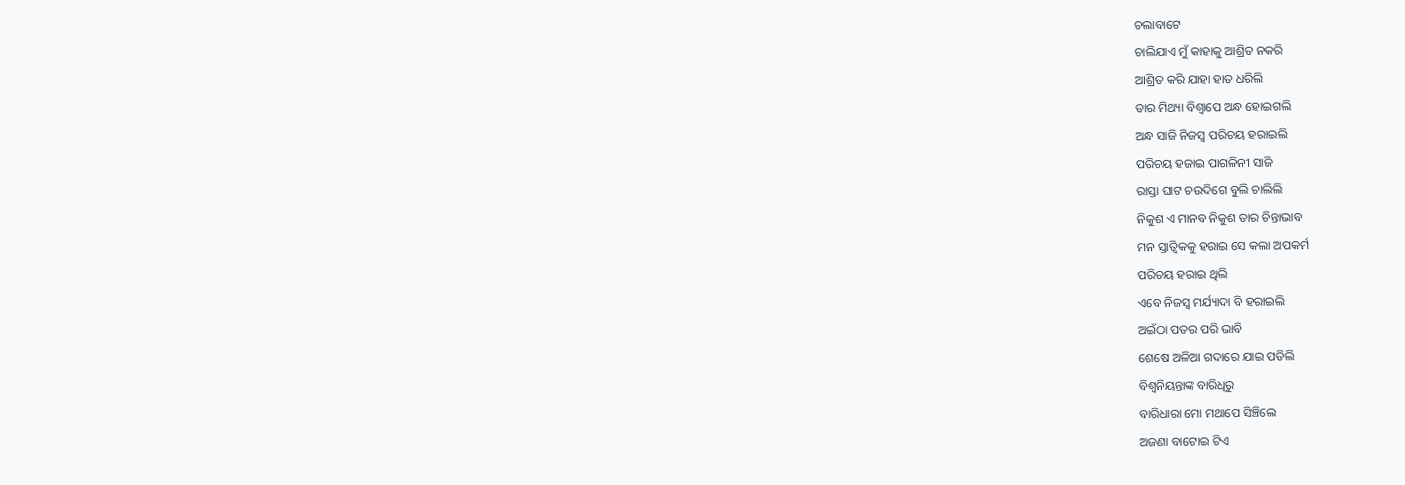ଚଲାବାଟେ
ଚାଲିଯାଏ ମୁଁ କାହାକୁ ଆଶ୍ରିତ ନକରି
ଆଶ୍ରିତ କରି ଯାହା ହାତ ଧରିଲି
ତାର ମିଥ୍ୟା ବିଶ୍ଵାପେ ଅନ୍ଧ ହୋଇଗଲି
ଅନ୍ଧ ସାଜି ନିଜସ୍ୱ ପରିଚୟ ହରାଇଲି
ପରିଚୟ ହଜାଇ ପାଗଳିନୀ ସାଜି
ରାସ୍ତା ଘାଟ ଚଉଦିଗେ ବୁଲି ଚାଲିଲି
ନିକୁଶ ଏ ମାନବ ନିକୁଶ ତାର ଚିନ୍ତାଭାବ
ମନ ସ୍ତାତ୍ଵିକକୁ ହରାଇ ସେ କଲା ଅପକର୍ମ
ପରିଚୟ ହରାଇ ଥିଲି
ଏବେ ନିଜସ୍ୱ ମର୍ଯ୍ୟାଦା ବି ହରାଇଲି
ଅଇଁଠା ପତର ପରି ଭାବି
ଶେଷେ ଅଳିଆ ଗଦାରେ ଯାଇ ପଡିଲି
ବିଶ୍ୱନିୟନ୍ତାଙ୍କ ବାରିଧିରୁ
ବାରିଧାରା ମୋ ମଥାପେ ସିଞ୍ଚିଲେ
ଅଜଣା ବାଟୋଇ ଟିଏ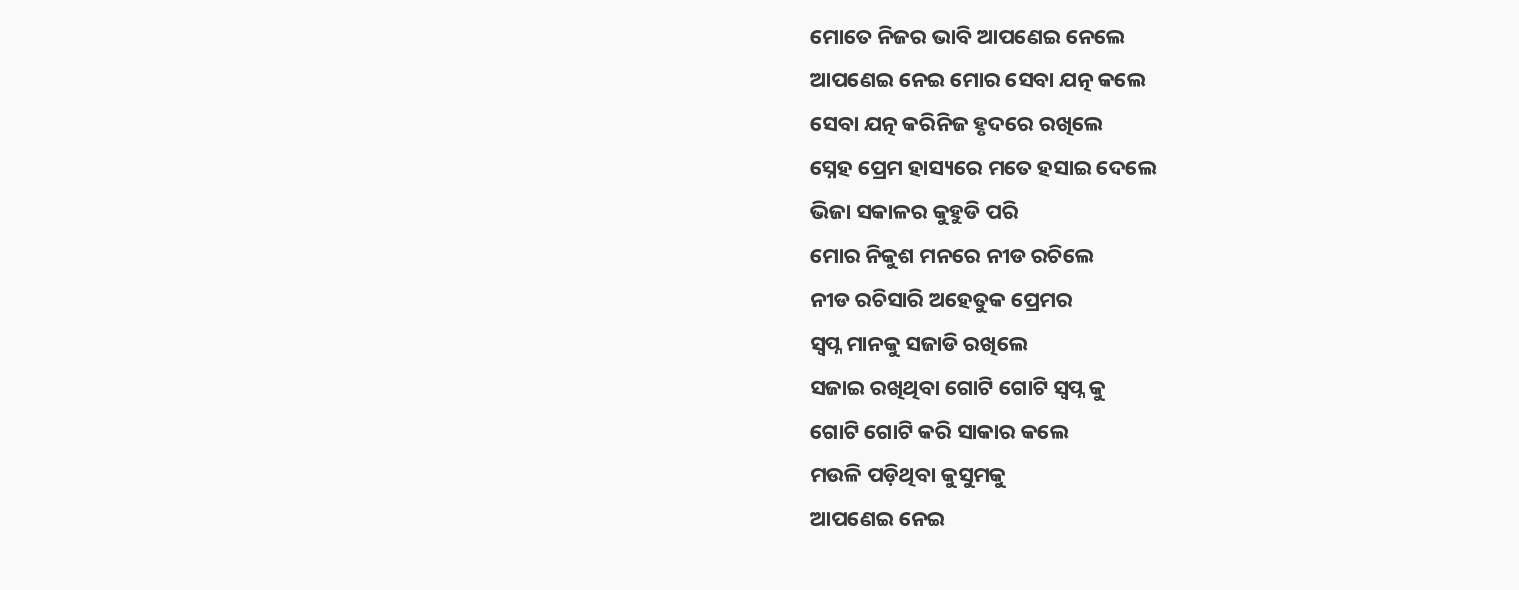ମୋତେ ନିଜର ଭାବି ଆପଣେଇ ନେଲେ
ଆପଣେଇ ନେଇ ମୋର ସେବା ଯତ୍ନ କଲେ
ସେବା ଯତ୍ନ କରିନିଜ ହୃଦରେ ରଖିଲେ
ସ୍ନେହ ପ୍ରେମ ହାସ୍ୟରେ ମତେ ହସାଇ ଦେଲେ
ଭିଜା ସକାଳର କୁହୁଡି ପରି
ମୋର ନିକୁଶ ମନରେ ନୀଡ ରଚିଲେ
ନୀଡ ରଚିସାରି ଅହେତୁକ ପ୍ରେମର
ସ୍ୱପ୍ନ ମାନକୁ ସଜାଡି ରଖିଲେ
ସଜାଇ ରଖିଥିବା ଗୋଟି ଗୋଟି ସ୍ୱପ୍ନ କୁ
ଗୋଟି ଗୋଟି କରି ସାକାର କଲେ
ମଉଳି ପଡ଼ିଥିବା କୁସୁମକୁ
ଆପଣେଇ ନେଇ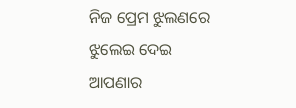ନିଜ ପ୍ରେମ ଝୁଲଣରେ ଝୁଲେଇ ଦେଇ
ଆପଣାର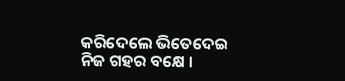କରିଦେଲେ ଭିତେଦେଇ
ନିଜ ଗହର ବକ୍ଷେ ।